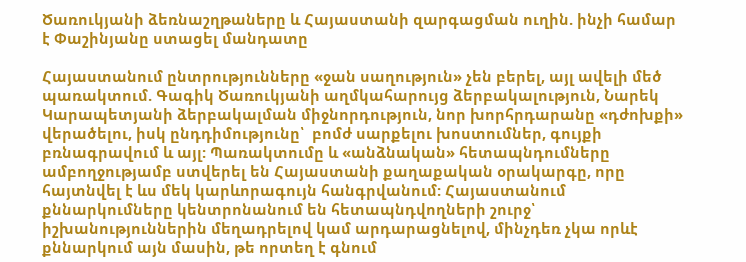Ծառուկյանի ձեռնաշղթաները և Հայաստանի զարգացման ուղին. ինչի համար է Փաշինյանը ստացել մանդատը

Հայաստանում ընտրությունները «ջան սաղություն» չեն բերել, այլ ավելի մեծ պառակտում. Գագիկ Ծառուկյանի աղմկահարույց ձերբակալություն, Նարեկ Կարապետյանի ձերբակալման միջնորդություն, նոր խորհրդարանը «դժոխքի» վերածելու, իսկ ընդդիմությունը՝  բոմժ սարքելու խոստումներ, գույքի բռնագրավում և այլ: Պառակտումը և «անձնական» հետապնդումները ամբողջությամբ ստվերել են Հայաստանի քաղաքական օրակարգը, որը հայտնվել է ևս մեկ կարևորագույն հանգրվանում: Հայաստանում քննարկումները կենտրոնանում են հետապնդվողների շուրջ՝ իշխանություններին մեղադրելով կամ արդարացնելով, մինչդեռ չկա որևէ քննարկում այն մասին, թե որտեղ է գնում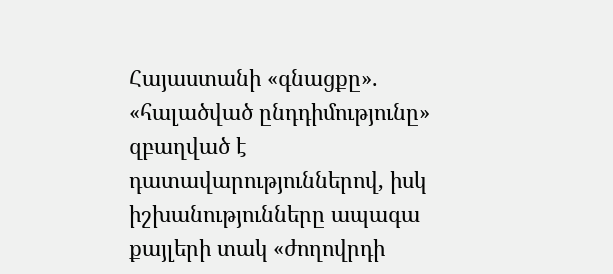Հայաստանի «գնացքը». «հալածված ընդդիմությունը» զբաղված է դատավարություններով, իսկ իշխանությունները ապագա քայլերի տակ «ժողովրդի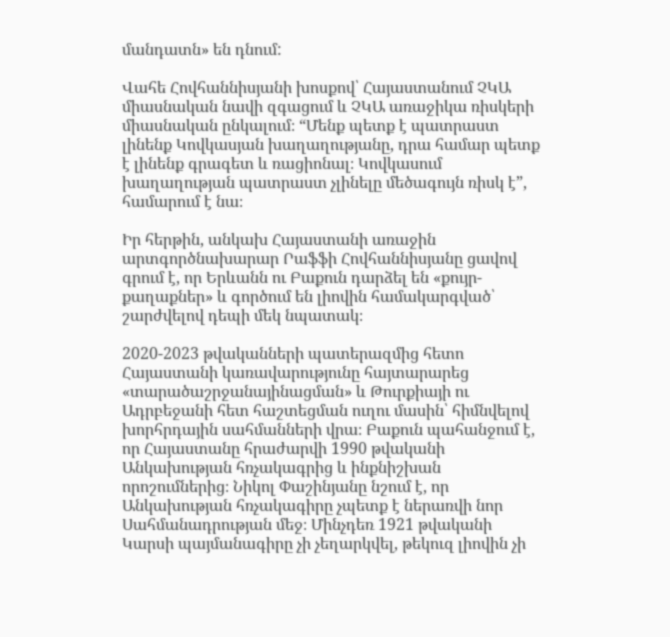մանդատն» են դնում:

Վահե Հովհաննիսյանի խոսքով՝ Հայաստանում ՉԿԱ միասնական նավի զգացում և ՉԿԱ առաջիկա ռիսկերի միասնական ընկալում։ “Մենք պետք է պատրաստ լինենք Կովկասյան խաղաղությանը, դրա համար պետք է լինենք գրագետ և ռացիոնալ։ Կովկասում խաղաղության պատրաստ չլինելը մեծագույն ռիսկ է”, համարում է նա։

Իր հերթին, անկախ Հայաստանի առաջին արտգործնախարար Րաֆֆի Հովհաննիսյանը ցավով գրում է, որ Երևանն ու Բաքուն դարձել են «քույր-քաղաքներ» և գործում են լիովին համակարգված՝ շարժվելով դեպի մեկ նպատակ։

2020-2023 թվականների պատերազմից հետո Հայաստանի կառավարությունը հայտարարեց «տարածաշրջանայինացման» և Թուրքիայի ու Ադրբեջանի հետ հաշտեցման ուղու մասին՝ հիմնվելով խորհրդային սահմանների վրա։ Բաքուն պահանջում է, որ Հայաստանը հրաժարվի 1990 թվականի Անկախության հռչակագրից և ինքնիշխան որոշումներից։ Նիկոլ Փաշինյանը նշում է, որ Անկախության հռչակագիրը չպետք է ներառվի նոր Սահմանադրության մեջ։ Մինչդեռ 1921 թվականի Կարսի պայմանագիրը չի չեղարկվել, թեկուզ լիովին չի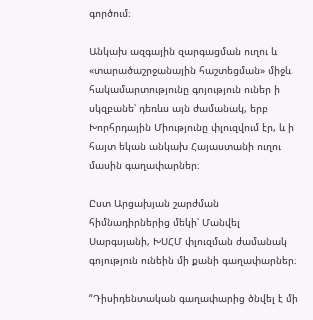գործում։

Անկախ ազգային զարգացման ուղու և «տարածաշրջանային հաշտեցման» միջև հակամարտությունը գոյություն ուներ ի սկզբանե՝ դեռևս այն ժամանակ, երբ Խորհրդային Միությունը փլուզվում էր, և ի հայտ եկան անկախ Հայաստանի ուղու մասին գաղափարներ։

Ըստ Արցախյան շարժման հիմնադիրներից մեկի՝ Մանվել Սարգսյանի, ԽՍՀՄ փլուզման ժամանակ գոյություն ունեին մի քանի գաղափարներ։

“Դիսիդենտական գաղափարից ծնվել է մի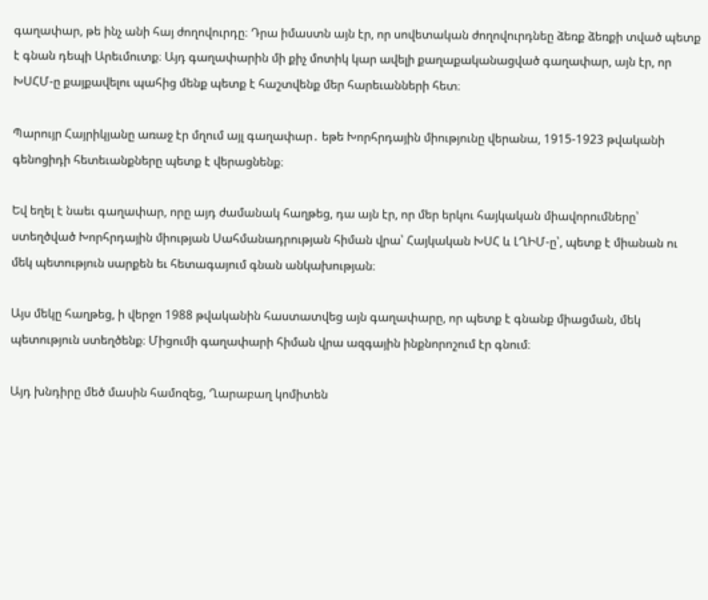գաղափար, թե ինչ անի հայ ժողովուրդը։ Դրա իմաստն այն էր, որ սովետական ժողովուրդնեը ձեռք ձեռքի տված պետք է գնան դեպի Արեւմուտք։ Այդ գաղափարին մի քիչ մոտիկ կար ավելի քաղաքականացված գաղափար, այն էր, որ ԽՍՀՄ-ը քայքավելու պահից մենք պետք է հաշտվենք մեր հարեւանների հետ։

Պարույր Հայրիկյանը առաջ էր մղում այլ գաղափար․ եթե Խորհրդային միությունը վերանա, 1915-1923 թվականի գենոցիդի հետեւանքները պետք է վերացնենք։

Եվ եղել է նաեւ գաղափար, որը այդ ժամանակ հաղթեց, դա այն էր, որ մեր երկու հայկական միավորումները՝ ստեղծված Խորհրդային միության Սահմանադրության հիման վրա՝ Հայկական ԽՍՀ և ԼՂԻՄ-ը՝, պետք է միանան ու մեկ պետություն սարքեն եւ հետագայում գնան անկախության։

Այս մեկը հաղթեց, ի վերջո 1988 թվականին հաստատվեց այն գաղափարը, որ պետք է գնանք միացման, մեկ պետություն ստեղծենք։ Միցումի գաղափարի հիման վրա ազգային ինքնորոշում էր գնում։

Այդ խնդիրը մեծ մասին համոզեց, Ղարաբաղ կոմիտեն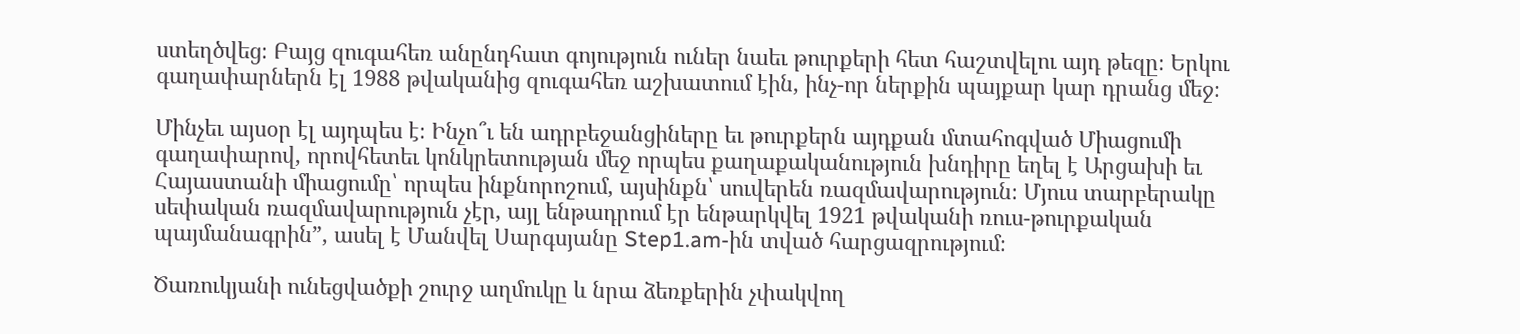ստեղծվեց։ Բայց զուգահեռ անընդհատ գոյություն ուներ նաեւ թուրքերի հետ հաշտվելու այդ թեզը։ Երկու գաղափարներն էլ 1988 թվականից զուգահեռ աշխատում էին, ինչ-որ ներքին պայքար կար դրանց մեջ։

Մինչեւ այսօր էլ այդպես է։ Ինչո՞ւ են ադրբեջանցիները եւ թուրքերն այդքան մտահոգված Միացումի գաղափարով, որովհետեւ կոնկրետության մեջ որպես քաղաքականություն խնդիրը եղել է Արցախի եւ Հայաստանի միացումը՝ որպես ինքնորոշում, այսինքն՝ սուվերեն ռազմավարություն։ Մյուս տարբերակը սեփական ռազմավարություն չէր, այլ ենթադրում էր ենթարկվել 1921 թվականի ռուս-թուրքական պայմանագրին”, ասել է Մանվել Սարգսյանը Step1.am-ին տված հարցազրությում։

Ծառուկյանի ունեցվածքի շուրջ աղմուկը և նրա ձեռքերին չփակվող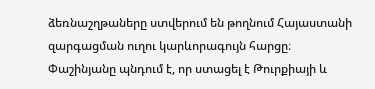ձեռնաշղթաները ստվերում են թողնում Հայաստանի զարգացման ուղու կարևորագույն հարցը։ Փաշինյանը պնդում է, որ ստացել է Թուրքիայի և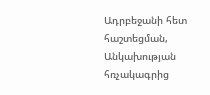Ադրբեջանի հետ հաշտեցման, Անկախության հռչակագրից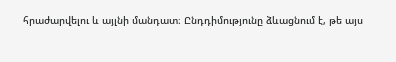հրաժարվելու և այլնի մանդատ։ Ընդդիմությունը ձևացնում է, թե այս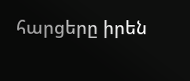հարցերը իրեն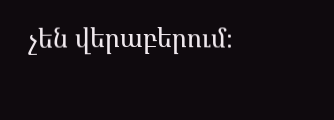չեն վերաբերում։